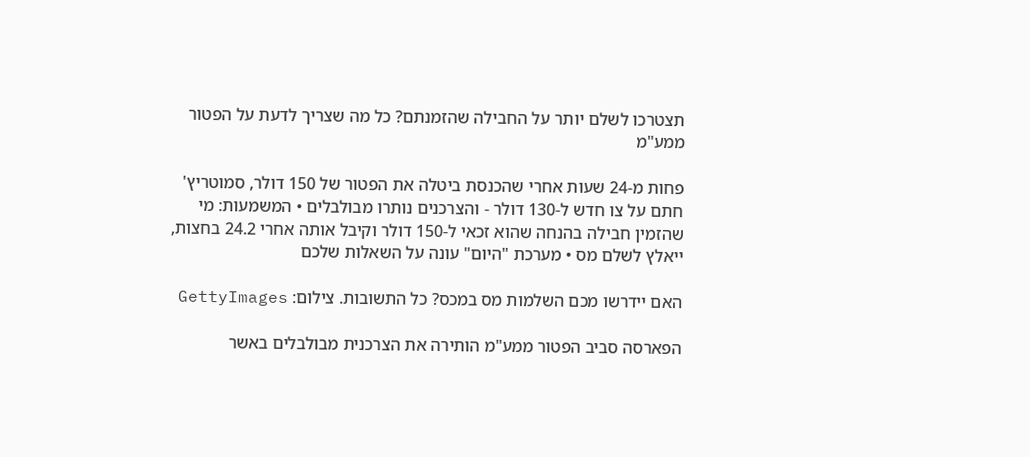תצטרכו לשלם יותר על החבילה שהזמנתם? כל מה שצריך לדעת על הפטור ממע"מ

פחות מ-24 שעות אחרי שהכנסת ביטלה את הפטור של 150 דולר, סמוטריץ' חתם על צו חדש ל-130 דולר - והצרכנים נותרו מבולבלים • המשמעות: מי שהזמין חבילה בהנחה שהוא זכאי ל-150 דולר וקיבל אותה אחרי 24.2 בחצות, ייאלץ לשלם מס • מערכת "היום" עונה על השאלות שלכם

האם יידרשו מכם השלמות מס במכס? כל התשובות. צילום: GettyImages

הפארסה סביב הפטור ממע"מ הותירה את הצרכנית מבולבלים באשר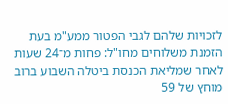לזכויות שלהם לגבי הפטור ממע"מ בעת הזמנת משלוחים מחו"ל: פחות מ־24 שעות לאחר שמליאת הכנסת ביטלה השבוע ברוב מוחץ של 59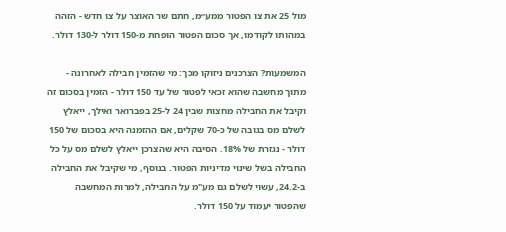מול 25 את צו הפטור ממע״מ, חתם שר האוצר על צו חדש - הזהה במהותו לקודמו, אך סכום הפטור הופחת מ-150 דולר ל-130 דולר.

המשמעות? הצרכנים ניזוקו מכך: מי שהזמין חבילה לאחרונה - מתוך מחשבה שהוא זכאי לפטור של עד 150 דולר - הזמין בסכום זה וקיבל את החבילה מחצות שבין 24 ל-25 בפברואר ואילך, ייאלץ לשלם מס בגובה של כ-70 שקלים, אם ההזמנה היא בסכום של 150 דולר - נגזרת של 18%. הסיבה היא שהצרכן ייאלץ לשלם מס על כל החבילה בשל שינוי מדיניות הפטור. בנוסף, מי שקיבל את החבילה ב-24.2, עשוי לשלם גם מע"מ על החבילה, למרות המחשבה שהפטור יעמוד על 150 דולר.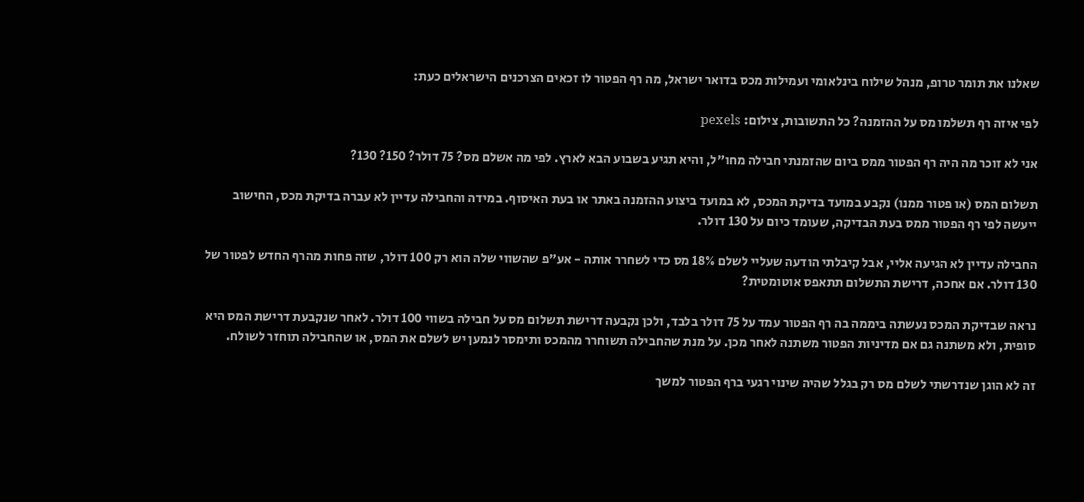שאלנו את תומר טרופ, מנהל שילוח בינלאומי ועמילות מכס בדואר ישראל, מה רף הפטור לו זכאים הצרכנים הישראלים כעת:

לפי איזה רף תשלמו מס על ההזמנה? כל התשובות, צילום: pexels

אני לא זוכר מה היה רף הפטור ממס ביום שהזמנתי חבילה מחו"ל, והיא תגיע בשבוע הבא לארץ. לפי מה אשלם מס? 75 דולר? 150? 130?

תשלום המס (או פטור ממנו) נקבע במועד בדיקת המכס, לא במועד ביצוע ההזמנה באתר או בעת האיסוף. במידה והחבילה עדיין לא עברה בדיקת מכס, החישוב ייעשה לפי רף הפטור ממס בעת הבדיקה, שעומד כיום על 130 דולר.

החבילה עדיין לא הגיעה אליי, אבל קיבלתי הודעה שעליי לשלם 18% מס כדי לשחרר אותה - אע"פ שהשווי שלה הוא רק 100 דולר, שזה פחות מהרף החדש לפטור של 130 דולר. אם אחכה, דרישת התשלום תתאפס אוטומטית?

נראה שבדיקת המכס נעשתה ביממה בה רף הפטור עמד על 75 דולר בלבד, ולכן נקבעה דרישת תשלום מס על חבילה בשווי 100 דולר. לאחר שנקבעת דרישת המס היא סופית, ולא משתנה גם אם מדיניות הפטור משתנה לאחר מכן. על מנת שהחבילה תשוחרר מהמכס ותימסר לנמען יש לשלם את המס, או שהחבילה תוחזר לשולח.

זה לא הוגן שנדרשתי לשלם מס רק בגלל שהיה שינוי רגעי ברף הפטור למשך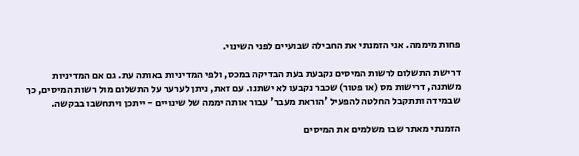פחות מיממה. אני הזמנתי את החבילה שבועיים לפני השינוי.

דרישת התשלום לרשות המיסים נקבעת בעת הבדיקה במכס, ולפי המדיניות באותה עת. גם אם המדיניות משתנה, דרישות מס (או פטור) שכבר נקבעו לא ישתנו. עם זאת, ניתן לערער על התשלום מול רשות המיסים, כך שבמידה ותתקבל החלטה להפעיל 'הוראת מעבר' עבור אותה יממה של שינויים - ייתכן ויתחשבו בבקשה.

הזמנתי מאתר שבו משלמים את המיסים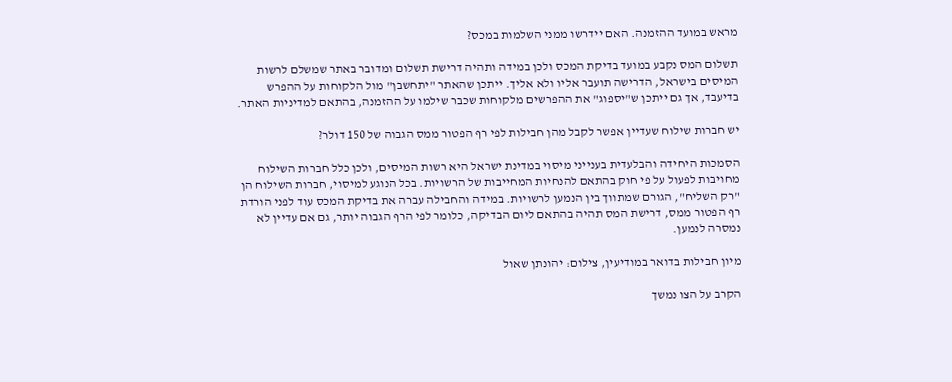מראש במועד ההזמנה. האם יידרשו ממני השלמות במכס?

תשלום המס נקבע במועד בדיקת המכס ולכן במידה ותהיה דרישת תשלום ומדובר באתר שמשלם לרשות המיסים בישראל, הדרישה תועבר אליו ולא אליך. ייתכן שהאתר "יתחשבן" מול הלקוחות על ההפרש בדיעבד, אך גם ייתכן ש"יספוג" את ההפרשים מלקוחות שכבר שילמו על ההזמנה, בהתאם למדיניות האתר.

יש חברות שילוח שעדיין אפשר לקבל מהן חבילות לפי רף הפטור ממס הגבוה של 150 דולר?

הסמכות היחידה והבלעדית בענייני מיסוי במדינת ישראל היא רשות המיסים, ולכן כלל חברות השילוח מחויבות לפעול על פי חוק בהתאם להנחיות המחייבות של הרשויות. בכל הנוגע למיסוי, חברות השילוח הן "רק השליח", הגורם שמתווך בין הנמען לרשויות. במידה והחבילה עברה את בדיקת המכס עוד לפני הורדת רף הפטור ממס, דרישת המס תהיה בהתאם ליום הבדיקה, כלומר לפי הרף הגבוה יותר, גם אם עדיין לא נמסרה לנמען.

מיון חבילות בדואר במודיעין, צילום: יהונתן שאול

הקרב על הצו נמשך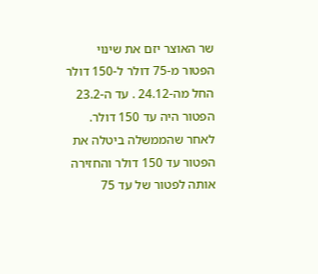שר האוצר יזם את שינוי הפטור מ-75 דולר ל-150 דולר החל מה-24.12 . עד ה-23.2 הפטור היה עד 150 דולר. לאחר שהממשלה ביטלה את הפטור עד 150 דולר והחזירה אותה לפטור של עד 75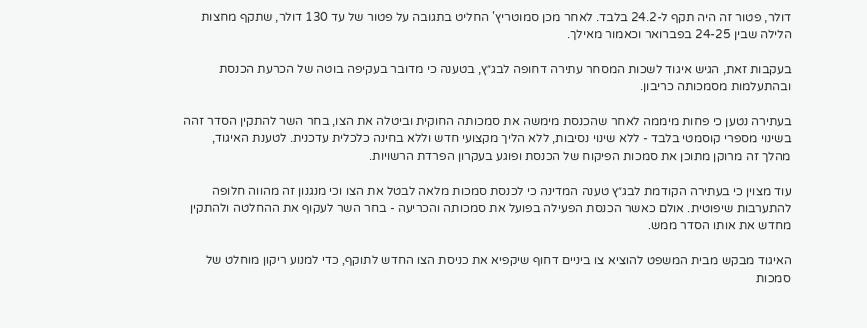דולר, פטור זה היה תקף ל-24.2 בלבד. לאחר מכן סמוטריץ' החליט בתגובה על פטור של עד 130 דולר, שתקף מחצות הלילה שבין 24-25 בפברואר וכאמור מאילך.

בעקבות זאת, הגיש איגוד לשכות המסחר עתירה דחופה לבג״ץ, בטענה כי מדובר בעקיפה בוטה של הכרעת הכנסת ובהתעלמות מסמכותה כריבון.

בעתירה נטען כי פחות מיממה לאחר שהכנסת מימשה את סמכותה החוקית וביטלה את הצו, בחר השר להתקין הסדר זהה בשינוי מספרי קוסמטי בלבד - ללא שינוי נסיבות, ללא הליך מקצועי חדש וללא בחינה כלכלית עדכנית. לטענת האיגוד, מהלך זה מרוקן מתוכן את סמכות הפיקוח של הכנסת ופוגע בעקרון הפרדת הרשויות.

עוד מצוין כי בעתירה הקודמת לבג״ץ טענה המדינה כי לכנסת סמכות מלאה לבטל את הצו וכי מנגנון זה מהווה חלופה להתערבות שיפוטית. אולם כאשר הכנסת הפעילה בפועל את סמכותה והכריעה - בחר השר לעקוף את ההחלטה ולהתקין מחדש את אותו הסדר ממש.

האיגוד מבקש מבית המשפט להוציא צו ביניים דחוף שיקפיא את כניסת הצו החדש לתוקף, כדי למנוע ריקון מוחלט של סמכות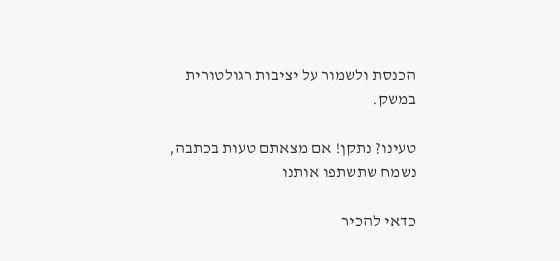הכנסת ולשמור על יציבות רגולטורית במשק.

טעינו? נתקן! אם מצאתם טעות בכתבה, נשמח שתשתפו אותנו

כדאי להכיר